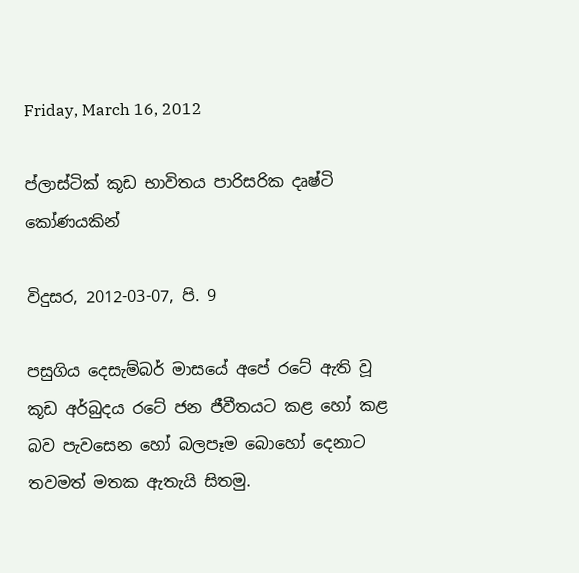Friday, March 16, 2012

ප්ලාස්‌ටික්‌ කූඩ භාවිතය පාරිසරික දෘෂ්ටි කෝණයකින්

විදුසර, 2012-03-07, පි. 9

පසුගිය දෙසැම්බර් මාසයේ අපේ රටේ ඇති වූ කූඩ අර්බුදය රටේ ජන ජීවීතයට කළ හෝ කළ බව පැවසෙන හෝ බලපෑම බොහෝ දෙනාට තවමත් මතක ඇතැයි සිතමු.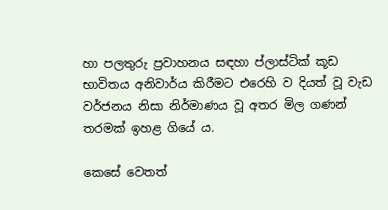හා පලතුරු ප්‍රවාහනය සඳහා ප්ලාස්‌ටික්‌ කූඩ භාවිතය අනිවාර්ය කිරීමට එරෙහි ව දියත් වූ වැඩ වර්ජනය නිසා නිර්මාණය වූ අතර මිල ගණන් තරමක්‌ ඉහළ ගියේ ය.

කෙසේ වෙතත්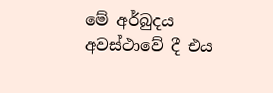මේ අර්බුදය අවස්‌ථාවේ දී එය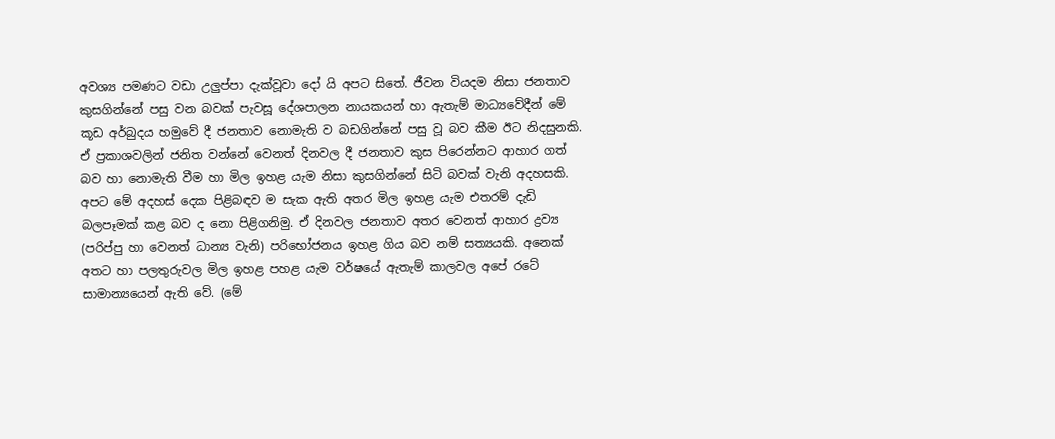අවශ්‍ය පමණට වඩා උලුප්පා දැක්‌වූවා දෝ යි අපට සිතේ. ජීවන වියදම නිසා ජනතාව කුසගින්නේ පසු වන බවක්‌ පැවසූ දේශපාලන නායකයන් හා ඇතැම් මාධ්‍යවේදීන් මේ කූඩ අර්බුදය හමුවේ දී ජනතාව නොමැති ව බඩගින්නේ පසු වූ බව කීම ඊට නිදසුනකි. ඒ ප්‍රකාශවලින් ජනිත වන්නේ වෙනත් දිනවල දී ජනතාව කුස පිරෙන්නට ආහාර ගත් බව හා නොමැති වීම හා මිල ඉහළ යැම නිසා කුසගින්නේ සිටි බවක්‌ වැනි අදහසකි. අපට මේ අදහස්‌ දෙක පිළිබඳව ම සැක ඇති අතර මිල ඉහළ යැම එතරම් දැඩි බලපෑමක්‌ කළ බව ද නො පිළිගනිමු. ඒ දිනවල ජනතාව අතර වෙනත් ආහාර ද්‍රව්‍ය (පරිප්පු හා වෙනත් ධාන්‍ය වැනි) පරිභෝජනය ඉහළ ගිය බව නම් සත්‍යයකි. අනෙක්‌ අතට හා පලතුරුවල මිල ඉහළ පහළ යැම වර්ෂයේ ඇතැම් කාලවල අපේ රටේ සාමාන්‍යයෙන් ඇති වේ. (මේ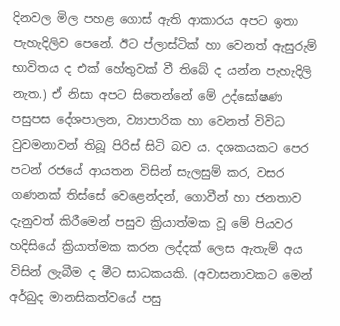දිනවල මිල පහළ ගොස්‌ ඇති ආකාරය අපට ඉතා පැහැදිලිව පෙනේ. ඊට ප්ලාස්‌ටික්‌ හා වෙනත් ඇසුරුම් භාවිතය ද එක්‌ හේතුවක්‌ වී තිබේ ද යන්න පැහැදිලි නැත.) ඒ නිසා අපට සිතෙන්නේ මේ උද්ඝෝෂණ පසුපස දේශපාලන, ව්‍යාපාරික හා වෙනත් විවිධ වුවමනාවන් තිබූ පිරිස්‌ සිටි බව ය. දශකයකට පෙර පටන් රජයේ ආයතන විසින් සැලසුම් කර, වසර ගණනක්‌ තිස්‌සේ වෙළෙන්දන්, ගොවීන් හා ජනතාව දැනුවත් කිරීමෙන් පසුව ක්‍රියාත්මක වූ මේ පියවර හදිසියේ ක්‍රියාත්මක කරන ලද්දක්‌ ලෙස ඇතැම් අය විසින් ලැබීම ද මීට සාධකයකි. (අවාසනාවකට මෙන් අර්බුද මානසිකත්වයේ පසු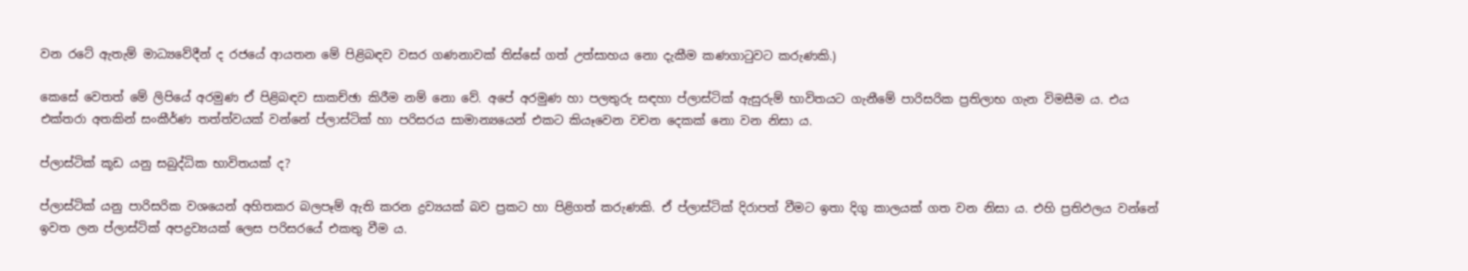වන රටේ ඇතැම් මාධ්‍යවේදීන් ද රජයේ ආයතන මේ පිළිබඳව වසර ගණනාවක්‌ තිස්‌සේ ගත් උත්සාහය නො දැකීම කණගාටුවට කරුණකි.)

කෙසේ වෙතත් මේ ලිපියේ අරමුණ ඒ පිළිබඳව සාකච්ඡා කිරීම නම් නො වේ. අපේ අරමුණ හා පලතුරු සඳහා ප්ලාස්‌ටික්‌ ඇසුරුම් භාවිතයට ගැනීමේ පාරිසරික ප්‍රතිලාභ ගැන විමසීම ය. එය එක්‌තරා අතකින් සංකීර්ණ තත්ත්වයක්‌ වන්නේ ප්ලාස්‌ටික්‌ හා පරිසරය සාමාන්‍යයෙන් එකට කියෑවෙන වචන දෙකක්‌ නො වන නිසා ය.

ප්ලාස්‌ටික්‌ කූඩ යනු සබුද්ධික භාවිතයක්‌ ද?

ප්ලාස්‌ටික්‌ යනු පාරිසරික වශයෙන් අහිතකර බලපෑම් ඇති කරන ද්‍රව්‍යයක්‌ බව ප්‍රකට හා පිළිගත් කරුණකි. ඒ ප්ලාස්‌ටික්‌ දිරාපත් වීමට ඉතා දිගු කාලයක්‌ ගත වන නිසා ය. එහි ප්‍රතිඵලය වන්නේ ඉවත ලන ප්ලාස්‌ටික්‌ අපද්‍රව්‍යයක්‌ ලෙස පරිසරයේ එකතු වීම ය.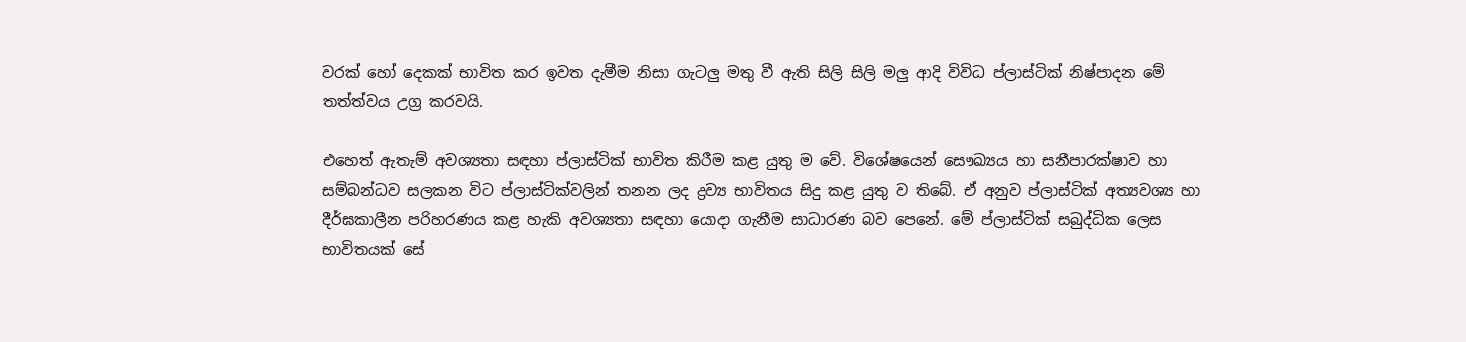වරක්‌ හෝ දෙකක්‌ භාවිත කර ඉවත දැමීම නිසා ගැටලු මතු වී ඇති සිලි සිලි මලු ආදි විවිධ ප්ලාස්‌ටික්‌ නිෂ්පාදන මේ තත්ත්වය උග්‍ර කරවයි.

එහෙත් ඇතැම් අවශ්‍යතා සඳහා ප්ලාස්‌ටික්‌ භාවිත කිරීම කළ යුතු ම වේ. විශේෂයෙන් සෞඛ්‍යය හා සනීපාරක්‌ෂාව හා සම්බන්ධව සලකන විට ප්ලාස්‌ටික්‌වලින් තනන ලද ද්‍රව්‍ය භාවිතය සිදු කළ යුතු ව තිබේ. ඒ අනුව ප්ලාස්‌ටික්‌ අත්‍යවශ්‍ය හා දීර්ඝකාලීන පරිහරණය කළ හැකි අවශ්‍යතා සඳහා යොදා ගැනීම සාධාරණ බව පෙනේ. මේ ප්ලාස්‌ටික්‌ සබුද්ධික ලෙස භාවිතයක්‌ සේ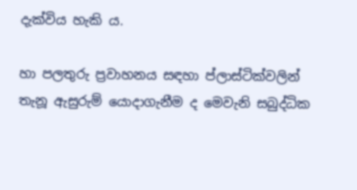දැක්‌විය හැකි ය.

හා පලතුරු ප්‍රවාහනය සඳහා ප්ලාස්‌ටික්‌වලින් තැනූ ඇසුරුම් යොදාගැනීම ද මෙවැනි සබුද්ධික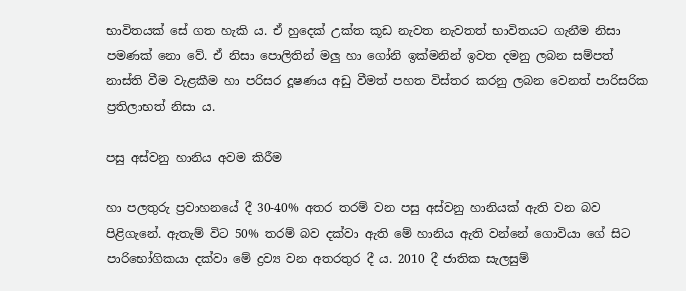භාවිතයක්‌ සේ ගත හැකි ය. ඒ හුදෙක්‌ උක්‌ත කූඩ නැවත නැවතත් භාවිතයට ගැනීම නිසා පමණක්‌ නො වේ. ඒ නිසා පොලිතින් මලු හා ගෝනි ඉක්‌මනින් ඉවත දමනු ලබන සම්පත් නාස්‌ති වීම වැළකීම හා පරිසර දූෂණය අඩු වීමත් පහත විස්‌තර කරනු ලබන වෙනත් පාරිසරික ප්‍රතිලාභත් නිසා ය.

පසු අස්‌වනු හානිය අවම කිරීම

හා පලතුරු ප්‍රවාහනයේ දී 30-40% අතර තරම් වන පසු අස්‌වනු හානියක්‌ ඇති වන බව පිළිගැනේ. ඇතැම් විට 50% තරම් බව දක්‌වා ඇති මේ හානිය ඇති වන්නේ ගොවියා ගේ සිට පාරිභෝගිකයා දක්‌වා මේ ද්‍රව්‍ය වන අතරතුර දී ය. 2010 දී ජාතික සැලසුම්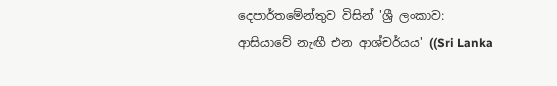දෙපාර්තමේන්තුව විසින් 'ශ්‍රී ලංකාව: ආසියාවේ නැඟී එන ආශ්චර්යය' ((Sri Lanka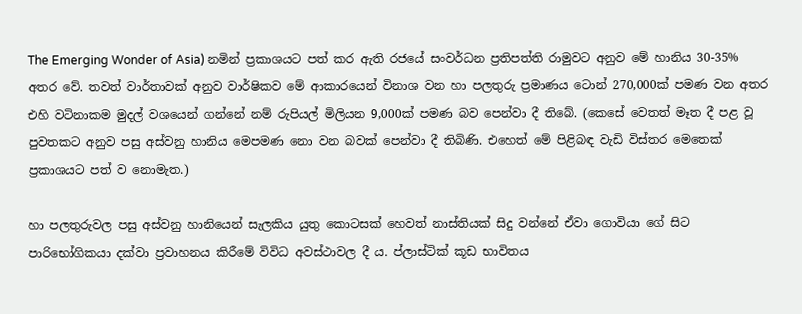The Emerging Wonder of Asia) නමින් ප්‍රකාශයට පත් කර ඇති රජයේ සංවර්ධන ප්‍රතිපත්ති රාමුවට අනුව මේ හානිය 30-35% අතර වේ. තවත් වාර්තාවක්‌ අනුව වාර්ෂිකව මේ ආකාරයෙන් විනාශ වන හා පලතුරු ප්‍රමාණය ටොන් 270,000ක්‌ පමණ වන අතර එහි වටිනාකම මුදල් වශයෙන් ගන්නේ නම් රුපියල් මිලියන 9,000ක්‌ පමණ බව පෙන්වා දී තිබේ. (කෙසේ වෙතත් මෑත දී පළ වූ පුවතකට අනුව පසු අස්‌වනු හානිය මෙපමණ නො වන බවක්‌ පෙන්වා දී තිබිණි. එහෙත් මේ පිළිබඳ වැඩි විස්‌තර මෙතෙක්‌ ප්‍රකාශයට පත් ව නොමැත.)

හා පලතුරුවල පසු අස්‌වනු හානියෙන් සැලකිය යුතු කොටසක්‌ හෙවත් නාස්‌තියක්‌ සිදු වන්නේ ඒවා ගොවියා ගේ සිට පාරිභෝගිකයා දක්‌වා ප්‍රවාහනය කිරීමේ විවිධ අවස්‌ථාවල දී ය. ප්ලාස්‌ටික්‌ කූඩ භාවිතය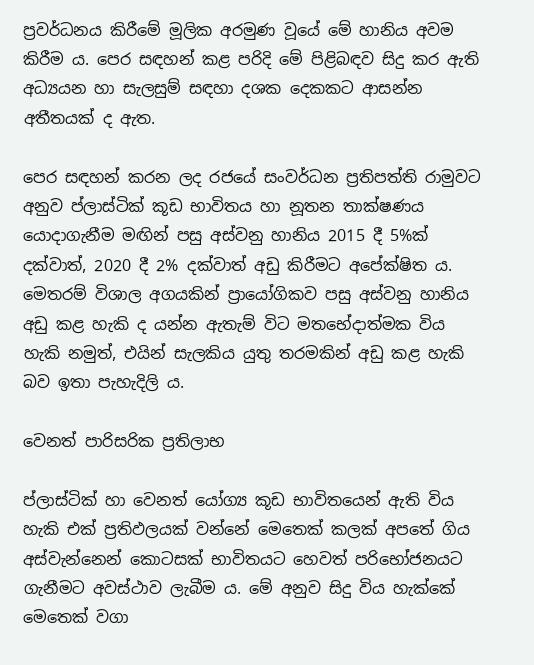ප්‍රවර්ධනය කිරීමේ මූලික අරමුණ වූයේ මේ හානිය අවම කිරීම ය. පෙර සඳහන් කළ පරිදි මේ පිළිබඳව සිදු කර ඇති අධ්‍යයන හා සැලසුම් සඳහා දශක දෙකකට ආසන්න අතීතයක්‌ ද ඇත.

පෙර සඳහන් කරන ලද රජයේ සංවර්ධන ප්‍රතිපත්ති රාමුවට අනුව ප්ලාස්‌ටික්‌ කූඩ භාවිතය හා නූතන තාක්‌ෂණය යොදාගැනීම මඟින් පසු අස්‌වනු හානිය 2015 දී 5%ක්‌ දක්‌වාත්, 2020 දී 2% දක්‌වාත් අඩු කිරීමට අපේක්‌ෂිත ය. මෙතරම් විශාල අගයකින් ප්‍රායෝගිකව පසු අස්‌වනු හානිය අඩු කළ හැකි ද යන්න ඇතැම් විට මතභේදාත්මක විය හැකි නමුත්, එයින් සැලකිය යුතු තරමකින් අඩු කළ හැකි බව ඉතා පැහැදිලි ය.

වෙනත් පාරිසරික ප්‍රතිලාභ

ප්ලාස්‌ටික්‌ හා වෙනත් යෝග්‍ය කූඩ භාවිතයෙන් ඇති විය හැකි එක්‌ ප්‍රතිඵලයක්‌ වන්නේ මෙතෙක්‌ කලක්‌ අපතේ ගිය අස්‌වැන්නෙන් කොටසක්‌ භාවිතයට හෙවත් පරිභෝජනයට ගැනීමට අවස්‌ථාව ලැබීම ය. මේ අනුව සිදු විය හැක්‌කේ මෙතෙක්‌ වගා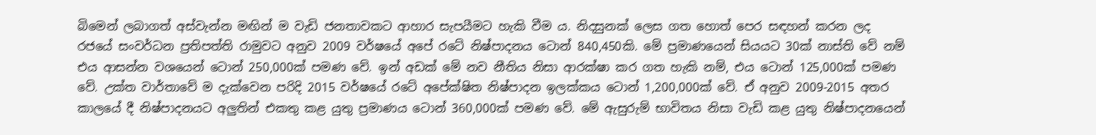බිමෙන් ලබාගත් අස්‌වැන්න මඟින් ම වැඩි ජනතාවකට ආහාර සැපයීමට හැකි වීම ය. නිදසුනක්‌ ලෙස ගත හොත් පෙර සඳහන් කරන ලද රජයේ සංවර්ධන ප්‍රතිපත්ති රාමුවට අනුව 2009 වර්ෂයේ අපේ රටේ නිෂ්පාදනය ටොන් 840,450කි. මේ ප්‍රමාණයෙන් සියයට 30ක්‌ නාස්‌ති වේ නම් එය ආසන්න වශයෙන් ටොන් 250,000ක්‌ පමණ වේ. ඉන් අඩක්‌ මේ නව නීතිය නිසා ආරක්‌ෂා කර ගත හැකි නම්, එය ටොන් 125,000ක්‌ පමණ වේ. උක්‌ත වාර්තාවේ ම දැක්‌වෙන පරිදි 2015 වර්ෂයේ රටේ අපේක්‌ෂිත නිෂ්පාදන ඉලක්‌කය ටොන් 1,200,000ක්‌ වේ. ඒ අනුව 2009-2015 අතර කාලයේ දී නිෂ්පාදනයට අලුතින් එකතු කළ යුතු ප්‍රමාණය ටොන් 360,000ක්‌ පමණ වේ. මේ ඇසුරුම් භාවිතය නිසා වැඩි කළ යුතු නිෂ්පාදනයෙන්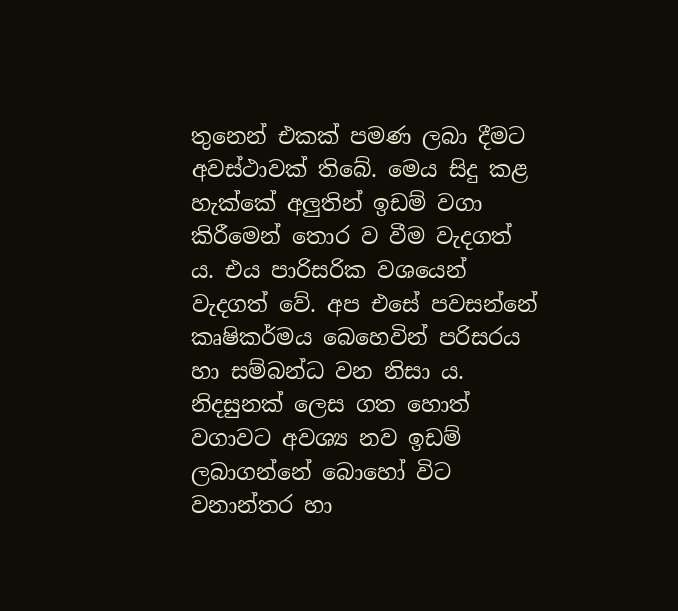තුනෙන් එකක්‌ පමණ ලබා දීමට අවස්‌ථාවක්‌ තිබේ. මෙය සිදු කළ හැක්‌කේ අලුතින් ඉඩම් වගා කිරීමෙන් තොර ව වීම වැදගත් ය. එය පාරිසරික වශයෙන් වැදගත් වේ. අප එසේ පවසන්නේ කෘෂිකර්මය බෙහෙවින් පරිසරය හා සම්බන්ධ වන නිසා ය. නිදසුනක්‌ ලෙස ගත හොත් වගාවට අවශ්‍ය නව ඉඩම් ලබාගන්නේ බොහෝ විට වනාන්තර හා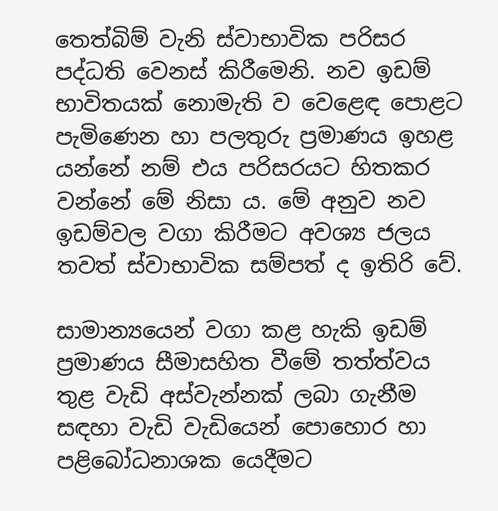තෙත්බිම් වැනි ස්‌වාභාවික පරිසර පද්ධති වෙනස්‌ කිරීමෙනි. නව ඉඩම් භාවිතයක්‌ නොමැති ව වෙළෙඳ පොළට පැමිණෙන හා පලතුරු ප්‍රමාණය ඉහළ යන්නේ නම් එය පරිසරයට හිතකර වන්නේ මේ නිසා ය. මේ අනුව නව ඉඩම්වල වගා කිරීමට අවශ්‍ය ජලය තවත් ස්‌වාභාවික සම්පත් ද ඉතිරි වේ.

සාමාන්‍යයෙන් වගා කළ හැකි ඉඩම් ප්‍රමාණය සීමාසහිත වීමේ තත්ත්වය තුළ වැඩි අස්‌වැන්නක්‌ ලබා ගැනීම සඳහා වැඩි වැඩියෙන් පොහොර හා පළිබෝධනාශක යෙදීමට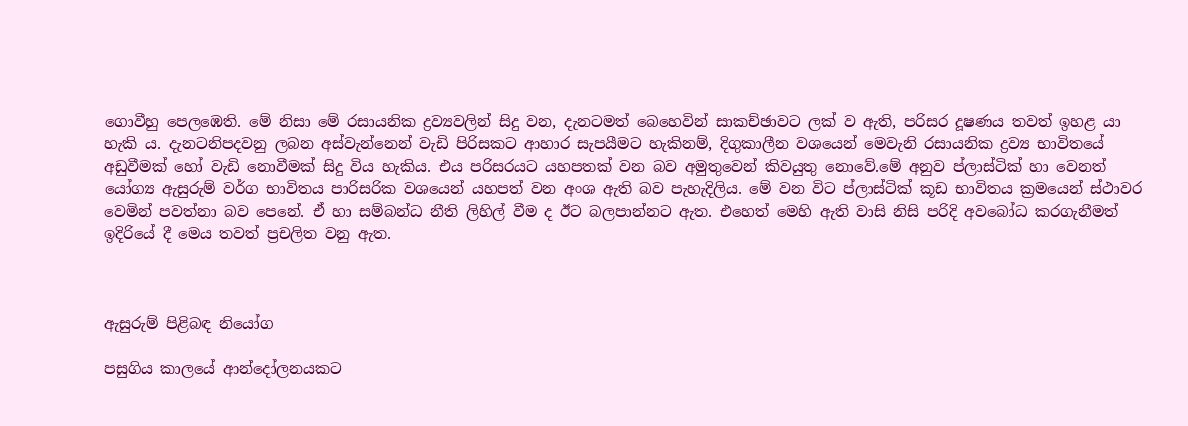ගොවීහු පෙලඹෙති. මේ නිසා මේ රසායනික ද්‍රව්‍යවලින් සිදු වන, දැනටමත් බෙහෙවින් සාකච්ඡාවට ලක්‌ ව ඇති, පරිසර දූෂණය තවත් ඉහළ යා හැකි ය. දැනටනිපදවනු ලබන අස්‌වැන්නෙන් වැඩි පිරිසකට ආහාර සැපයීමට හැකිනම්, දිගුකාලීන වශයෙන් මෙවැනි රසායනික ද්‍රව්‍ය භාවිතයේ අඩුවීමක්‌ හෝ වැඩි නොවීමක්‌ සිදු විය හැකිය. එය පරිසරයට යහපතක්‌ වන බව අමුතුවෙන් කිවයුතු නොවේ.මේ අනුව ප්ලාස්‌ටික්‌ හා වෙනත් යෝග්‍ය ඇසුරුම් වර්ග භාවිතය පාරිසරික වශයෙන් යහපත් වන අංශ ඇති බව පැහැදිලිය. මේ වන විට ප්ලාස්‌ටික්‌ කූඩ භාවිතය ක්‍රමයෙන් ස්‌ථාවර වෙමින් පවත්නා බව පෙනේ. ඒ හා සම්බන්ධ නීති ලිහිල් වීම ද ඊට බලපාන්නට ඇත. එහෙත් මෙහි ඇති වාසි නිසි පරිදි අවබෝධ කරගැනීමත් ඉදිරියේ දී මෙය තවත් ප්‍රචලිත වනු ඇත.



ඇසුරුම් පිළිබඳ නියෝග

පසුගිය කාලයේ ආන්දෝලනයකට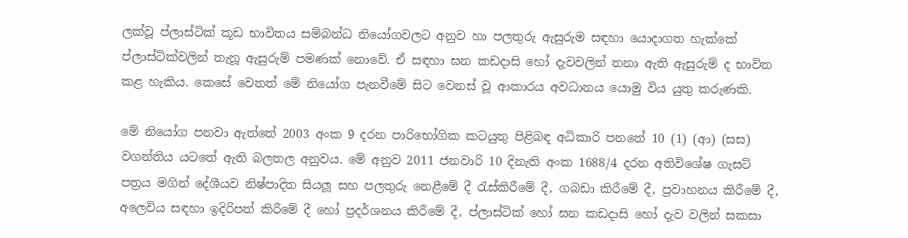ලක්‌වූ ප්ලාස්‌ටික්‌ කූඩ භාවිතය සම්බන්ධ නියෝගවලට අනුව හා පලතුරු ඇසුරුම සඳහා යොදාගත හැක්‌කේ ප්ලාස්‌ටික්‌වලින් තැනූ ඇසුරුම් පමණක්‌ නොවේ. ඒ සඳහා ඝන කඩදාසි හෝ දැවවලින් තනා ඇති ඇසුරුම් ද භාවිත කළ හැකිය. කෙසේ වෙතත් මේ නියෝග පැනවීමේ සිට වෙනස්‌ වූ ආකාරය අවධානය යොමු විය යුතු කරුණකි.

මේ නියෝග පනවා ඇත්තේ 2003 අංක 9 දරන පාරිභෝගික කටයුතු පිළිබඳ අධිකාරි පනතේ 10 (1) (ආ) (සස) වගන්තිය යටතේ ඇති බලතල අනුවය. මේ අනුව 2011 ජනවාරි 10 දිනැති අංක 1688/4 දරන අතිවිශේෂ ගැසට්‌ පත්‍රය මගින් දේශීයව නිෂ්පාදිත සියලූ සහ පලතුරු නෙළීමේ දී රැස්‌කිරීමේ දී, ගබඩා කිරීමේ දී, ප්‍රවාහනය කිරීමේ දී, අලෙවිය සඳහා ඉදිරිපත් කිරීමේ දී හෝ ප්‍රදර්ශනය කිරීමේ දී, ප්ලාස්‌ටික්‌ හෝ ඝන කඩදාසි හෝ දැව වලින් සකසා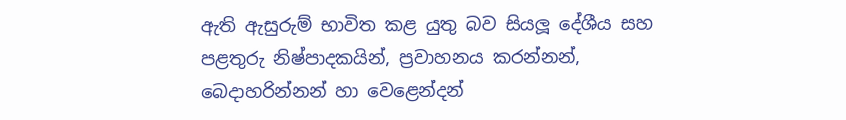ඇති ඇසුරුම් භාවිත කළ යුතු බව සියලූ දේශීය සහ පළතුරු නිෂ්පාදකයින්, ප්‍රවාහනය කරන්නන්, බෙදාහරින්නන් හා වෙළෙන්දන්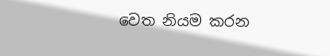වෙත නියම කරන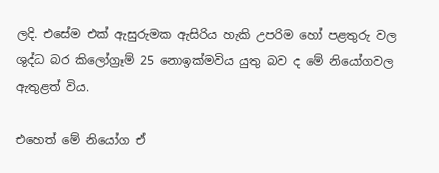ලදි. එසේම එක්‌ ඇසුරුමක ඇසිරිය හැකි උපරිම හෝ පළතුරු වල ශුද්ධ බර කිලෝග්‍රෑම් 25 නොඉක්‌මවිය යුතු බව ද මේ නියෝගවල ඇතුළත් විය.

එහෙත් මේ නියෝග ඒ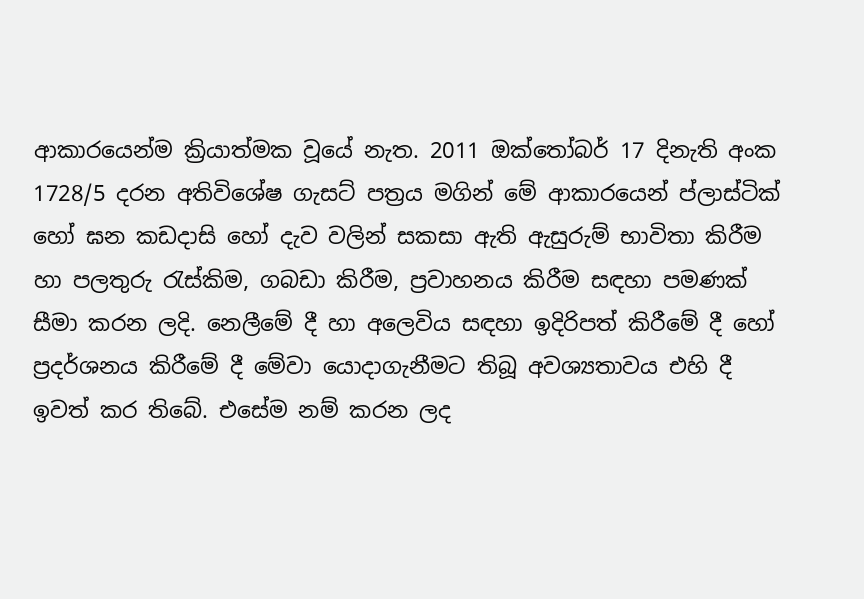ආකාරයෙන්ම ක්‍රියාත්මක වූයේ නැත. 2011 ඔක්‌තෝබර් 17 දිනැති අංක 1728/5 දරන අතිවිශේෂ ගැසට්‌ පත්‍රය මගින් මේ ආකාරයෙන් ප්ලාස්‌ටික්‌ හෝ ඝන කඩදාසි හෝ දැව වලින් සකසා ඇති ඇසුරුම් භාවිතා කිරීම හා පලතුරු රැස්‌කිම, ගබඩා කිරීම, ප්‍රවාහනය කිරීම සඳහා පමණක්‌ සීමා කරන ලදි. නෙලීමේ දී හා අලෙවිය සඳහා ඉදිරිපත් කිරීමේ දී හෝ ප්‍රදර්ශනය කිරීමේ දී මේවා යොදාගැනීමට තිබූ අවශ්‍යතාවය එහි දී ඉවත් කර තිබේ. එසේම නම් කරන ලද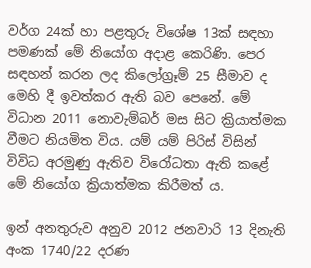වර්ග 24ක්‌ හා පළතුරු විශේෂ 13ක්‌ සඳහා පමණක්‌ මේ නියෝග අදාළ කෙරිණි. පෙර සඳහන් කරන ලද කිලෝග්‍රෑම් 25 සීමාව ද මෙහි දී ඉවත්කර ඇති බව පෙනේ. මේ විධාන 2011 නොවැම්බර් මස සිට ක්‍රියාත්මක වීමට නියමිත විය. යම් යම් පිරිස්‌ විසින් විවිධ අරමුණු ඇතිව විරෝධතා ඇති කළේ මේ නියෝග ක්‍රියාත්මක කිරීමත් ය.

ඉන් අනතුරුව අනුව 2012 ජනවාරි 13 දිනැති අංක 1740/22 දරණ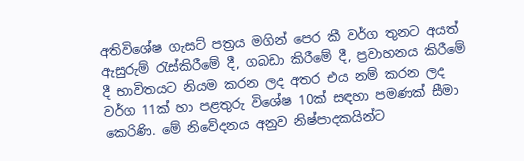අතිවිශේෂ ගැසට්‌ පත්‍රය මගින් පෙර කී වර්ග තුනට අයත් ඇසුරුම් රැස්‌කිරීමේ දී, ගබඩා කිරීමේ දී, ප්‍රවාහනය කිරීමේ දී භාවිතයට නියම කරන ලද අතර එය නම් කරන ලද වර්ග 11ක්‌ හා පළතුරු විශේෂ 10ක්‌ සඳහා පමණක්‌ සීමා කෙරිණි. මේ නිවේදනය අනුව නිෂ්පාදකයින්ට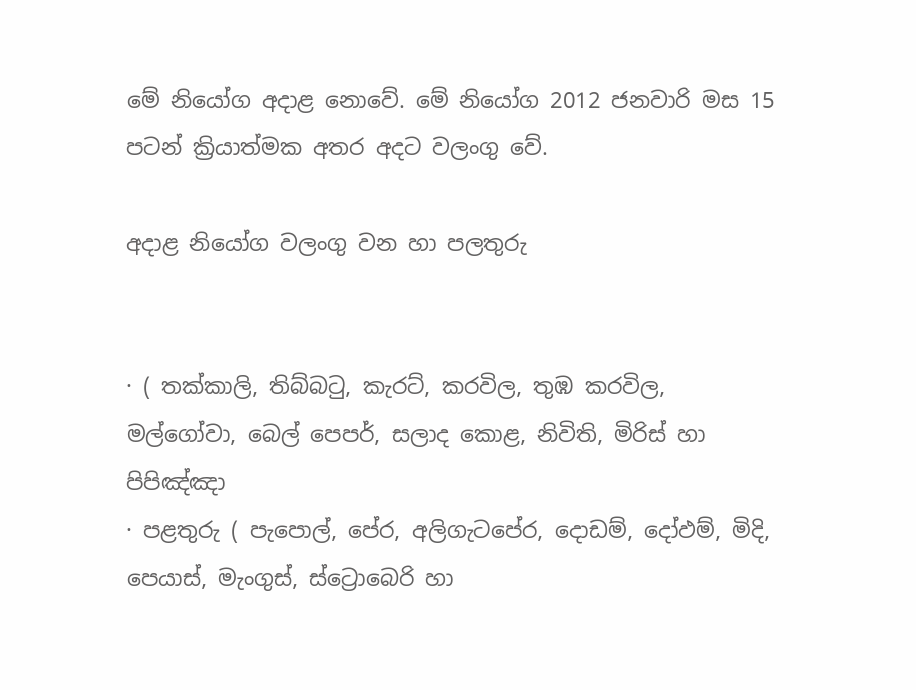මේ නියෝග අදාළ නොවේ. මේ නියෝග 2012 ජනවාරි මස 15 පටන් ක්‍රියාත්මක අතර අදට වලංගු වේ.

අදාළ නියෝග වලංගු වන හා පලතුරු


· ( තක්‌කාලි, තිබ්බටු, කැරට්‌, කරවිල, තුඹ කරවිල, මල්ගෝවා, බෙල් පෙපර්, සලාද කොළ, නිවිති, මිරිස්‌ හා පිපිඤ්ඤා
· පළතුරු ( පැපොල්, පේර, අලිගැටපේර, දොඩම්, දෝඵම්, මිදි, පෙයාස්‌, මැංගුස්‌, ස්‌ට්‍රොබෙරි හා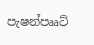පැෂන්පෲට්‌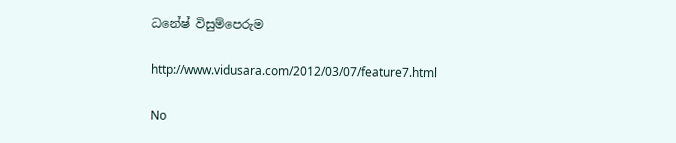ධනේෂ් විසුම්පෙරුම

http://www.vidusara.com/2012/03/07/feature7.html

No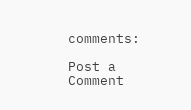comments:

Post a Comment